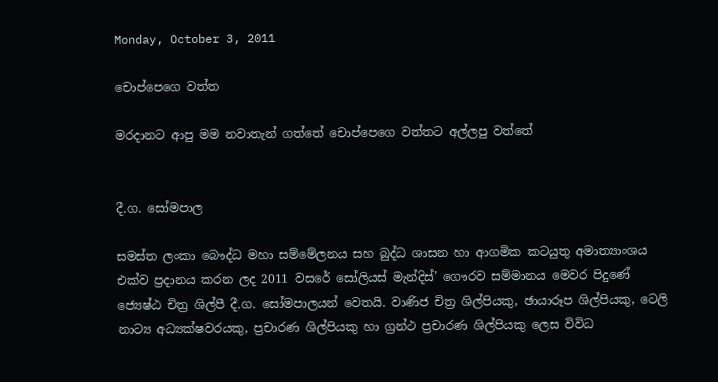Monday, October 3, 2011

චොප්පෙගෙ වත්ත

මරදානට ආපු මම නවාතැන් ගත්තේ චොප්පෙගෙ වත්තට අල්ලපු වත්තේ


දී.ග. සෝමපාල

සමස්ත ලංකා බෞද්ධ මහා සම්මේලනය සහ බුද්ධ ශාසන හා ආගමික කටයුතු අමාත්‍යාංශය එක්ව ප්‍රදානය කරන ලද 2011 වසරේ සෝලියස් මැන්දිස්’ ගෞරව සම්මානය මෙවර පිදුණේ ජ්‍යෙෂ්ඨ චිත්‍ර ශිල්පී දී.ග. සෝමපාලයන් වෙතයි. වාණිජ චිත්‍ර ශිල්පියකු, ඡායාරූප ශිල්පියකු, ටෙලි නාට්‍ය අධ්‍යක්ෂවරයකු, ප්‍රචාරණ ශිල්පියකු හා ග්‍රන්ථ ප්‍රචාරණ ශිල්පියකු ලෙස විවිධ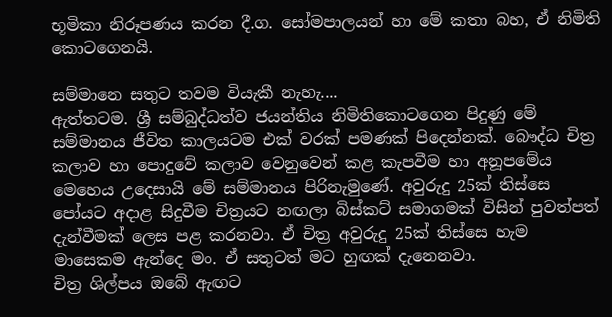භූමිකා නිරූපණය කරන දී.ග. සෝමපාලයන් හා මේ කතා බහ, ඒ නිමිති කොටගෙනයි.

සම්මානෙ සතුට තවම වියැකී නැහැ....
ඇත්තටම. ශ්‍රී සම්බුද්ධත්ව ජයන්තිය නිමිතිකොටගෙන පිදුණු මේ සම්මානය ජීවිත කාලයටම එක් වරක් පමණක් පිදෙන්නක්. බෞද්ධ චිත්‍ර කලාව හා පොදුවේ කලාව වෙනුවෙන් කළ කැපවීම හා අනූපමේය මෙහෙය උදෙසායි මේ සම්මානය පිරිනැමුණේ. අවුරුදු 25ක් තිස්සෙ පෝයට අදාළ සිදුවීම චිත්‍රයට නඟලා බිස්කට් සමාගමක් විසින් පුවත්පත් දැන්වීමක් ලෙස පළ කරනවා. ඒ චිත්‍ර අවුරුදු 25ක් තිස්සෙ හැම මාසෙකම ඇන්දෙ මං. ඒ සතුටත් මට හුඟක් දැනෙනවා.
චිත්‍ර ශිල්පය ඔබේ ඇඟට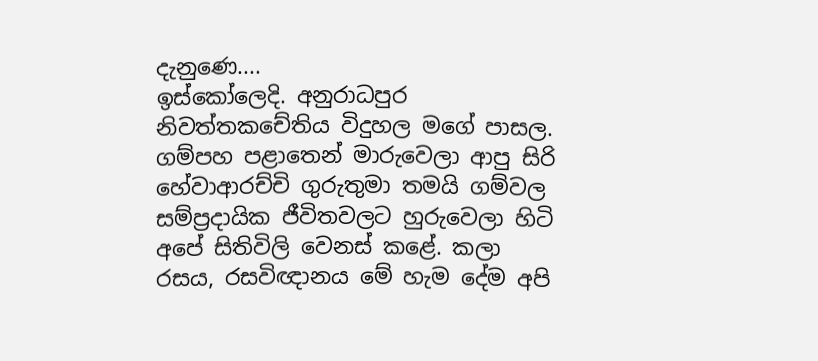දැනුණෙ....
ඉස්කෝලෙදි. අනුරාධපුර නිවත්තකචේතිය විදුහල මගේ පාසල. ගම්පහ පළාතෙන් මාරුවෙලා ආපු සිරි හේවාආරච්චි ගුරුතුමා තමයි ගම්වල සම්ප්‍රදායික ජීවිතවලට හුරුවෙලා හිටි අපේ සිතිවිලි වෙනස් කළේ. කලා රසය, රසවිඥානය මේ හැම දේම අපි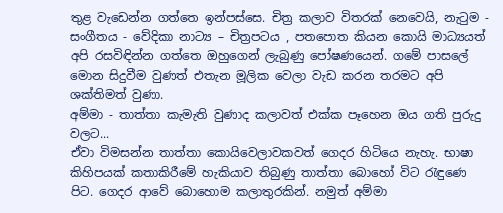තුළ වැඩෙන්න ගත්තෙ ඉන්පස්සෙ. චිත්‍ර කලාව විතරක් නෙවෙයි, නැටුම - සංගීතය - වේදිකා නාට්‍ය – චිත්‍රපටය , පතපොත කියන කොයි මාධ්‍යයත් අපි රසවිඳින්න ගත්තෙ ඔහුගෙන් ලැබුණු පෝෂණයෙන්. ගමේ පාසලේ මොන සිදුවීම වුණත් එතැන මූලික වෙලා වැඩ කරන තරමට අපි ශක්තිමත් වුණා.
අම්මා - තාත්තා කැමැති වුණාද කලාවත් එක්ක පෑහෙන ඔය ගති පුරුදු වලට...
ඒවා විමසන්න තාත්තා කොයිවෙලාවකවත් ගෙදර හිටියෙ නැහැ. භාෂා කිහිපයක් කතාකිරීමේ හැකියාව තිබුණු තාත්තා බොහෝ විට රැඳුණෙ පිට. ගෙදර ආවේ බොහොම කලාතුරකින්. නමුත් අම්මා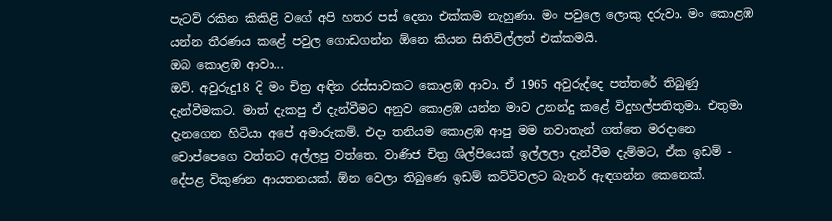පැටව් රකින කිකිළි වගේ අපි හතර පස් දෙනා එක්කම නැහුණා. මං පවුලෙ ලොකු දරුවා. මං කොළඹ යන්න තීරණය කළේ පවුල ගොඩගන්න ඕනෙ කියන සිතිවිල්ලත් එක්කමයි.
ඔබ කොළඹ ආවා...
ඔව්. අවුරුදු18 දි මං චිත්‍ර අඳින රස්සාවකට කොළඹ ආවා. ඒ 1965 අවුරුද්දෙ පත්තරේ තිබුණු දැන්වීමකට. මාත් දැකපු ඒ දැන්වීමට අනුව කොළඹ යන්න මාව උනන්දු කළේ විදුහල්පතිතුමා. එතුමා දැනගෙන හිටියා අපේ අමාරුකම්. එදා තනියම කොළඹ ආපු මම නවාතැන් ගත්තෙ මරදානෙ චොප්පෙගෙ වත්තට අල්ලපු වත්තෙ. වාණිජ චිත්‍ර ශිල්පියෙක් ඉල්ලලා දැන්වීම දැම්මට, ඒක ඉඩම් - දේපළ විකුණන ආයතනයක්. ඕන වෙලා තිබුණෙ ඉඩම් කට්ටිවලට බැනර් ඇඳගන්න කෙනෙක්.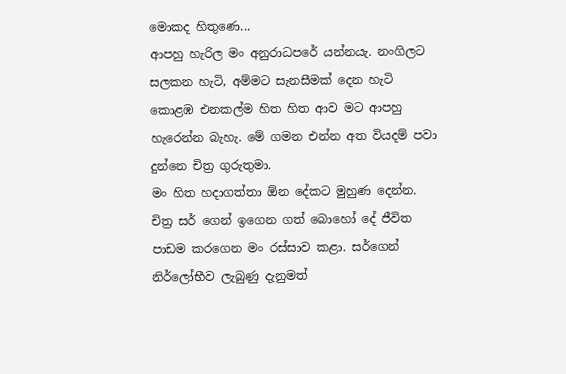මොකද හිතුණෙ...
ආපහු හැරිල මං අනුරාධපරේ යන්නයැ. නංගිලට සලකන හැටි, අම්මට සැනසීමක් දෙන හැටි කොළඹ එනකල්ම හිත හිත ආව මට ආපහු හැරෙන්න බැහැ. මේ ගමන එන්න අත වියදම් පවා දුන්නෙ චිත්‍ර ගුරුතුමා.
මං හිත හදාගත්තා ඕන දේකට මුහුණ දෙන්න. චිත්‍ර සර් ගෙන් ඉගෙන ගත් බොහෝ දේ ජීවිත පාඩම කරගෙන මං රස්සාව කළා. සර්ගෙන් නිර්ලෝභීව ලැබුණු දැනුමත්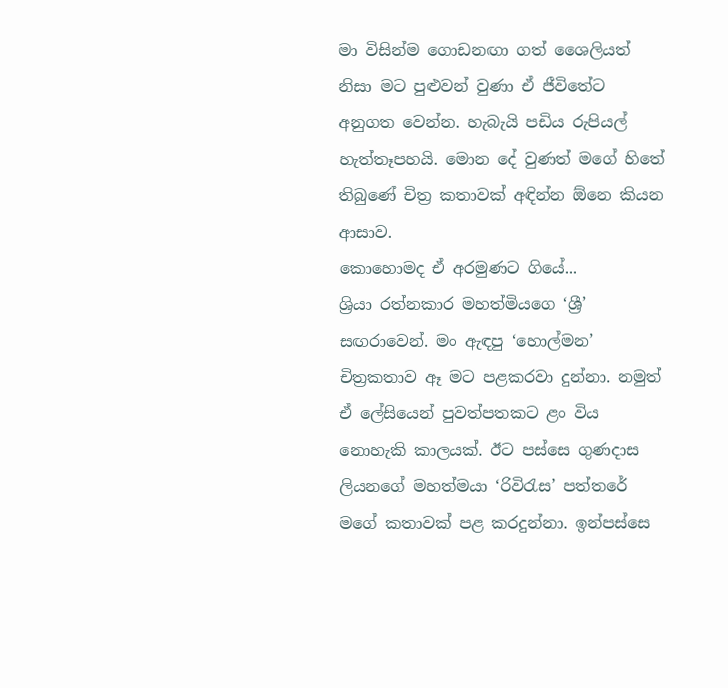මා විසින්ම ගොඩනඟා ගත් ශෛලියත් නිසා මට පුළුවන් වුණා ඒ ජීවිතේට අනුගත වෙන්න. හැබැයි පඩිය රුපියල් හැත්තෑපහයි. මොන දේ වුණත් මගේ හිතේ තිබුණේ චිත්‍ර කතාවක් අඳින්න ඕනෙ කියන ආසාව.
කොහොමද ඒ අරමුණට ගියේ...
ශ්‍රියා රත්නකාර මහත්මියගෙ ‘ශ්‍රී’ සඟරාවෙන්. මං ඇඳපු ‘හොල්මන’ චිත්‍රකතාව ඈ මට පළකරවා දුන්නා. නමුත් ඒ ලේසියෙන් පුවත්පතකට ළං විය නොහැකි කාලයක්. ඊට පස්සෙ ගුණදාස ලියනගේ මහත්මයා ‘රිවිරැස’ පත්තරේ මගේ කතාවක් පළ කරදුන්නා. ඉන්පස්සෙ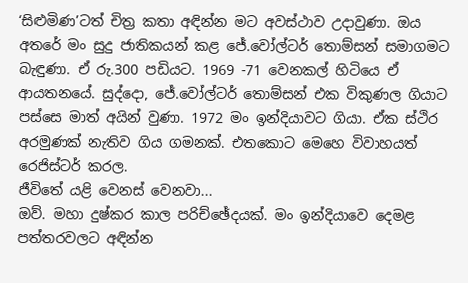‘සිළුමිණ’ටත් චිත්‍ර කතා අඳින්න මට අවස්ථාව උදාවුණා. ඔය අතරේ මං සුදු ජාතිකයන් කළ ජේ.වෝල්ටර් තොම්සන් සමාගමට බැඳුණා. ඒ රු.300 පඩියට. 1969 -71 වෙනකල් හිටියෙ ඒ ආයතනයේ. සුද්දො, ජේ.වෝල්ටර් තොම්සන් එක විකුණල ගියාට පස්සෙ මාත් අයින් වුණා. 1972 මං ඉන්දියාවට ගියා. ඒක ස්ථිර අරමුණක් නැතිව ගිය ගමනක්. එතකොට මෙහෙ විවාහයත් රෙජිස්ටර් කරල.
ජීවිතේ යළි වෙනස් වෙනවා...
ඔව්. මහා දුෂ්කර කාල පරිච්ඡේදයක්. මං ඉන්දියාවෙ දෙමළ පත්තරවලට අඳින්න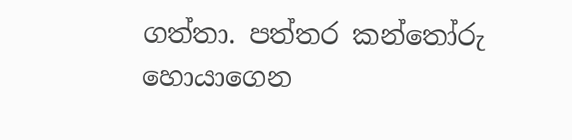ගත්තා. පත්තර කන්තෝරු හොයාගෙන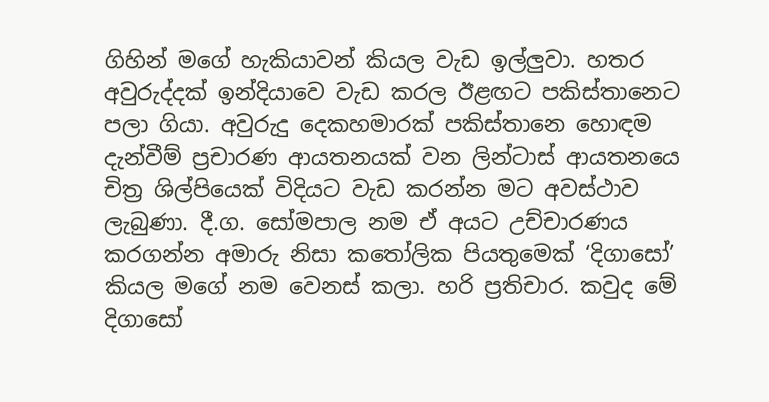ගිහින් මගේ හැකියාවන් කියල වැඩ ඉල්ලුවා. හතර අවුරුද්දක් ඉන්දියාවෙ වැඩ කරල ඊළඟට පකිස්තානෙට පලා ගියා. අවුරුදු දෙකහමාරක් පකිස්තානෙ හොඳම දැන්වීම් ප්‍රචාරණ ආයතනයක් වන ලින්ටාස් ආයතනයෙ චිත්‍ර ශිල්පියෙක් විදියට වැඩ කරන්න මට අවස්ථාව ලැබුණා. දී.ග. සෝමපාල නම ඒ අයට උච්චාරණය කරගන්න අමාරු නිසා කතෝලික පියතුමෙක් ‘දිගාසෝ’ කියල මගේ නම වෙනස් කලා. හරි ප්‍රතිචාර. කවුද මේ දිගාසෝ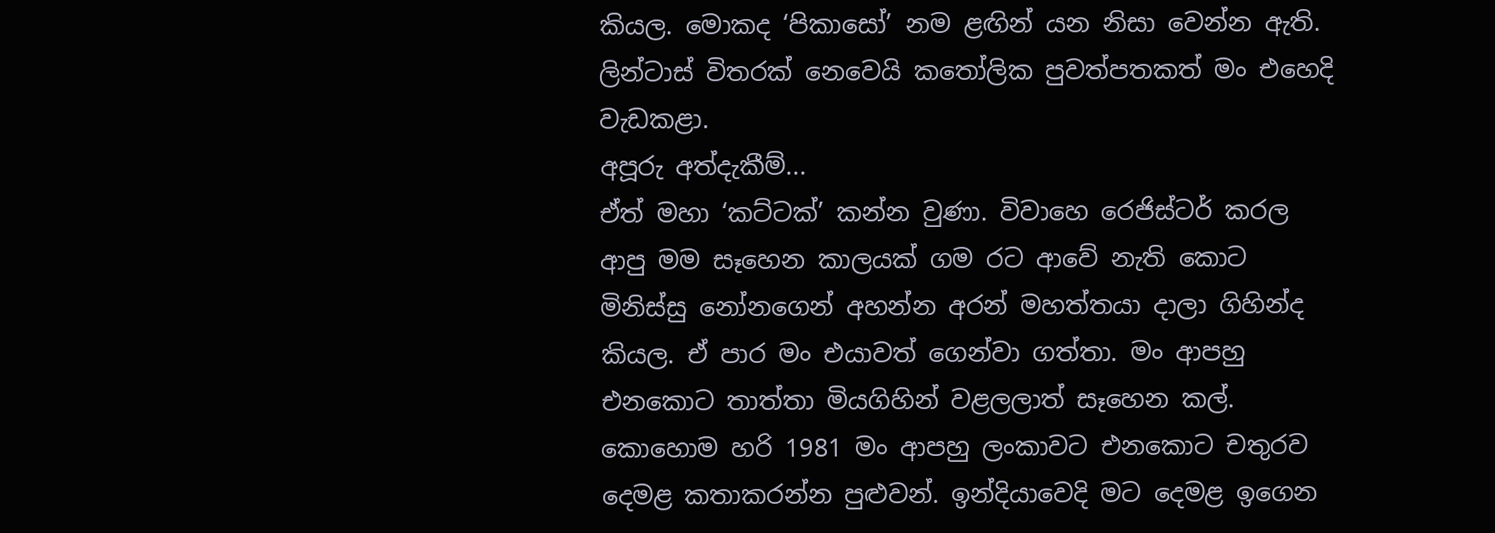කියල. මොකද ‘පිකාසෝ’ නම ළඟින් යන නිසා වෙන්න ඇති. ලින්ටාස් විතරක් නෙවෙයි කතෝලික පුවත්පතකත් මං එහෙදි වැඩකළා.
අපූරු අත්දැකීම්...
ඒත් මහා ‘කට්ටක්’ කන්න වුණා. විවාහෙ රෙජිස්ටර් කරල ආපු මම සෑහෙන කාලයක් ගම රට ආවේ නැති කොට මිනිස්සු නෝනගෙන් අහන්න අරන් මහත්තයා දාලා ගිහින්ද කියල. ඒ පාර මං එයාවත් ගෙන්වා ගත්තා. මං ආපහු එනකොට තාත්තා මියගිහින් වළලලාත් සෑහෙන කල්. කොහොම හරි 1981 මං ආපහු ලංකාවට එනකොට චතුරව දෙමළ කතාකරන්න පුළුවන්. ඉන්දියාවෙදි මට දෙමළ ඉගෙන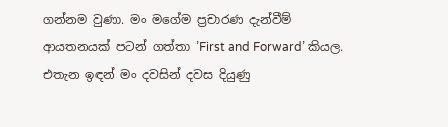ගන්නම වුණා. මං මගේම ප්‍රචාරණ දැන්වීම් ආයතනයක් පටන් ගත්තා ’First and Forward’ කියල. එතැන ඉඳන් මං දවසින් දවස දියුණු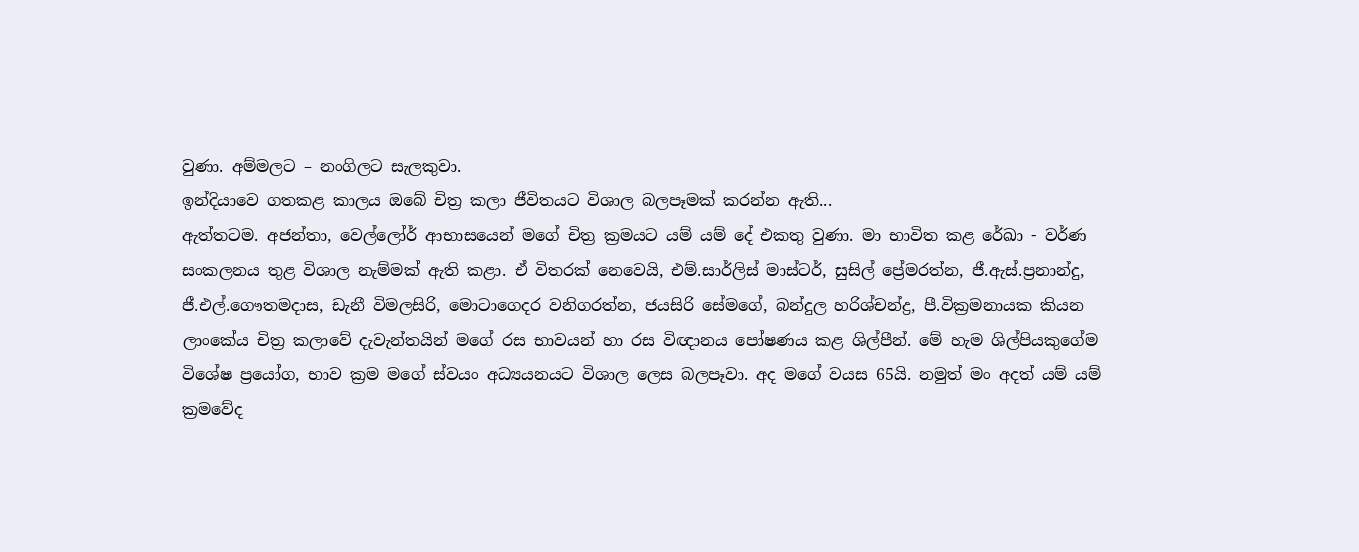වුණා. අම්මලට – නංගිලට සැලකුවා.
ඉන්දියාවෙ ගතකළ කාලය ඔබේ චිත්‍ර කලා ජීවිතයට විශාල බලපෑමක් කරන්න ඇති...
ඇත්තටම. අජන්තා, වෙල්ලෝර් ආභාසයෙන් මගේ චිත්‍ර ක්‍රමයට යම් යම් දේ එකතු වුණා. මා භාවිත කළ රේඛා - වර්ණ සංකලනය තුළ විශාල නැම්මක් ඇති කළා. ඒ විතරක් නෙවෙයි, එම්.සාර්ලිස් මාස්ටර්, සුසිල් ප්‍රේමරත්න, ජී.ඇස්.ප්‍රනාන්දු, ජී.එල්.ගෞතමදාස, ඩැනී විමලසිරි, මොටාගෙදර වනිගරත්න, ජයසිරි සේමගේ, බන්දුල හරිශ්චන්ද්‍ර, පී.වික්‍රමනායක කියන ලාංකේය චිත්‍ර කලාවේ දැවැන්තයින් මගේ රස භාවයන් හා රස විඥානය පෝෂණය කළ ශිල්පීන්. මේ හැම ශිල්පියකුගේම විශේෂ ප්‍රයෝග, භාව ක්‍රම මගේ ස්වයං අධ්‍යයනයට විශාල ලෙස බලපෑවා. අද මගේ වයස 65යි. නමුත් මං අදත් යම් යම් ක්‍රමවේද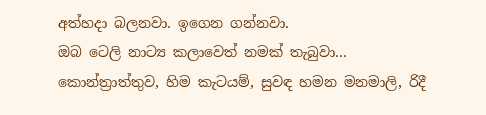අත්හදා බලනවා. ඉගෙන ගන්නවා.
ඔබ ටෙලි නාට්‍ය කලාවෙත් නමක් තැබුවා...
කොන්ත්‍රාත්තුව, හිම කැටයම්, සුවඳ හමන මනමාලි, රිදී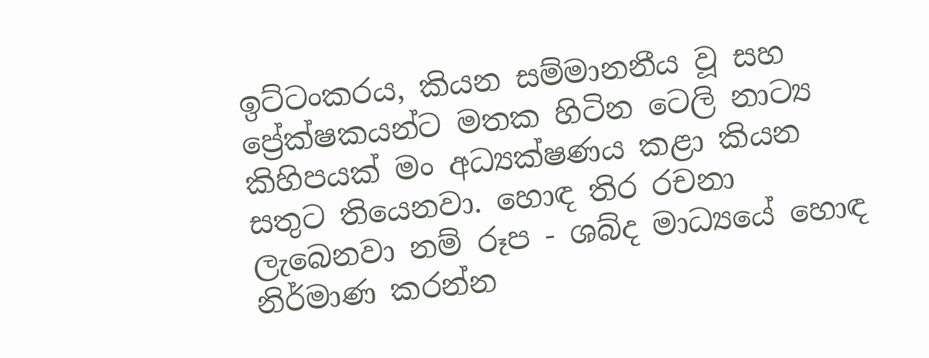ඉට්ටංකරය, කියන සම්මානනීය වූ සහ ප්‍රේක්ෂකයන්ට මතක හිටින ටෙලි නාට්‍ය කිහිපයක් මං අධ්‍යක්ෂණය කළා කියන සතුට තියෙනවා. හොඳ තිර රචනා ලැබෙනවා නම් රූප - ශබ්ද මාධ්‍යයේ හොඳ නිර්මාණ කරන්න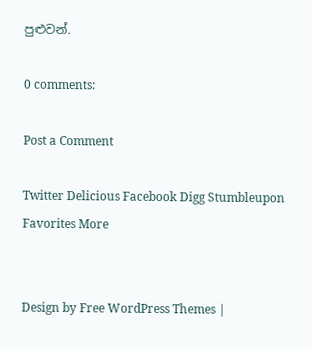පුළුවන්.

0 comments:

Post a Comment

Twitter Delicious Facebook Digg Stumbleupon Favorites More


Design by Free WordPress Themes |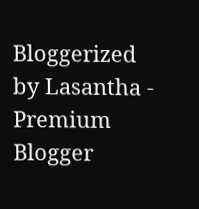Bloggerized by Lasantha - Premium Blogger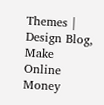Themes | Design Blog, Make Online Money